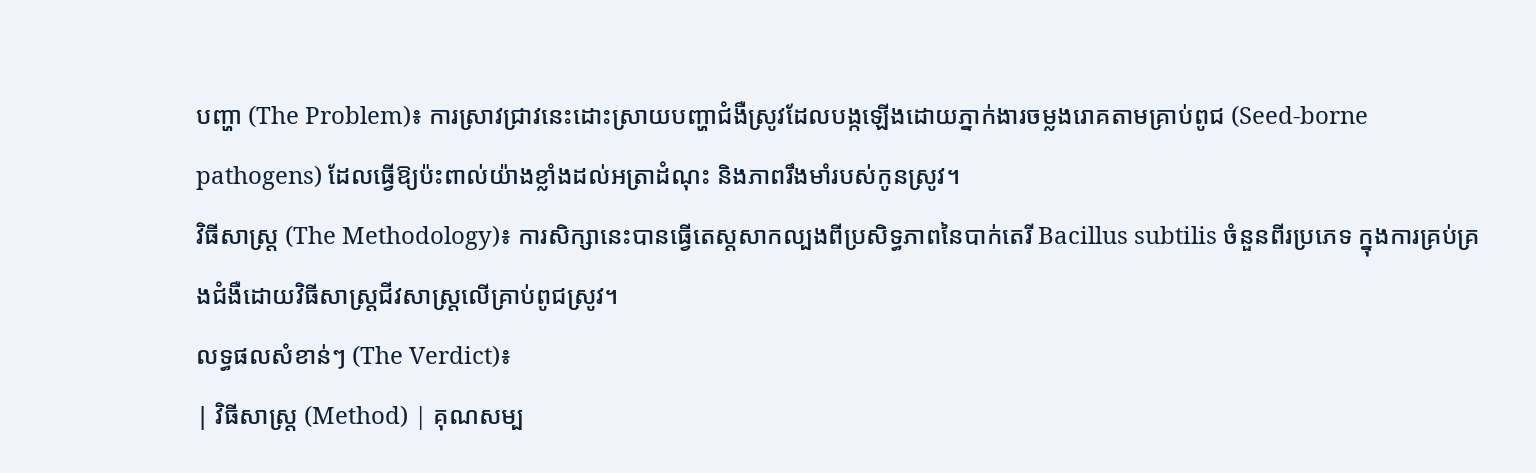បញ្ហា (The Problem)៖ ការស្រាវជ្រាវនេះដោះស្រាយបញ្ហាជំងឺស្រូវដែលបង្កឡើងដោយភ្នាក់ងារចម្លងរោគតាមគ្រាប់ពូជ (Seed-borne pathogens) ដែលធ្វើឱ្យប៉ះពាល់យ៉ាងខ្លាំងដល់អត្រាដំណុះ និងភាពរឹងមាំរបស់កូនស្រូវ។
វិធីសាស្ត្រ (The Methodology)៖ ការសិក្សានេះបានធ្វើតេស្តសាកល្បងពីប្រសិទ្ធភាពនៃបាក់តេរី Bacillus subtilis ចំនួនពីរប្រភេទ ក្នុងការគ្រប់គ្រងជំងឺដោយវិធីសាស្ត្រជីវសាស្ត្រលើគ្រាប់ពូជស្រូវ។
លទ្ធផលសំខាន់ៗ (The Verdict)៖
| វិធីសាស្ត្រ (Method) | គុណសម្ប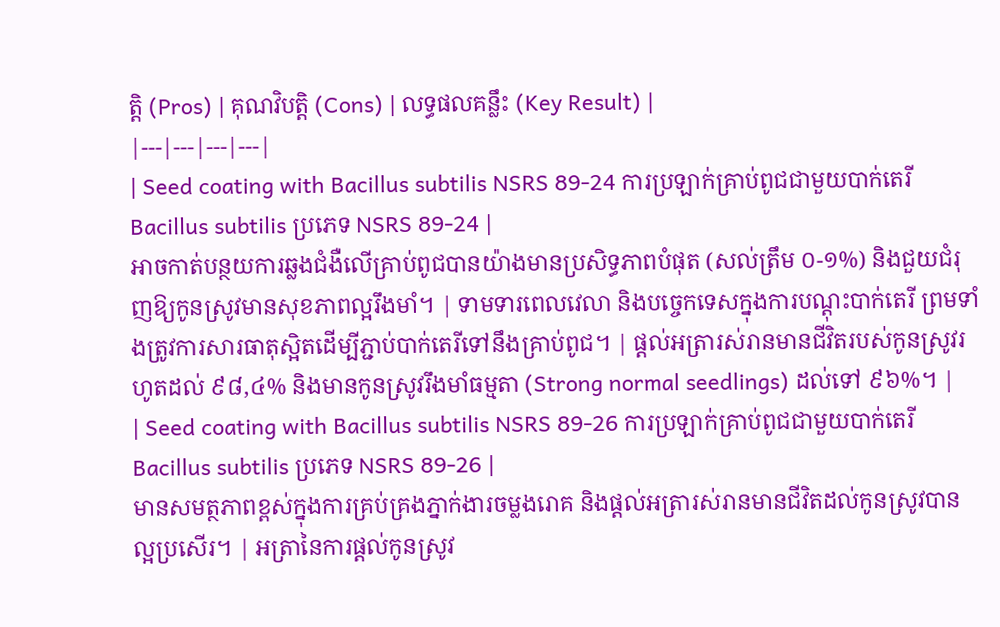ត្តិ (Pros) | គុណវិបត្តិ (Cons) | លទ្ធផលគន្លឹះ (Key Result) |
|---|---|---|---|
| Seed coating with Bacillus subtilis NSRS 89-24 ការប្រឡាក់គ្រាប់ពូជជាមួយបាក់តេរី Bacillus subtilis ប្រភេទ NSRS 89-24 |
អាចកាត់បន្ថយការឆ្លងជំងឺលើគ្រាប់ពូជបានយ៉ាងមានប្រសិទ្ធភាពបំផុត (សល់ត្រឹម ០-១%) និងជួយជំរុញឱ្យកូនស្រូវមានសុខភាពល្អរឹងមាំ។ | ទាមទារពេលវេលា និងបច្ចេកទេសក្នុងការបណ្តុះបាក់តេរី ព្រមទាំងត្រូវការសារធាតុស្អិតដើម្បីភ្ជាប់បាក់តេរីទៅនឹងគ្រាប់ពូជ។ | ផ្តល់អត្រារស់រានមានជីវិតរបស់កូនស្រូវរហូតដល់ ៩៨,៤% និងមានកូនស្រូវរឹងមាំធម្មតា (Strong normal seedlings) ដល់ទៅ ៩៦%។ |
| Seed coating with Bacillus subtilis NSRS 89-26 ការប្រឡាក់គ្រាប់ពូជជាមួយបាក់តេរី Bacillus subtilis ប្រភេទ NSRS 89-26 |
មានសមត្ថភាពខ្ពស់ក្នុងការគ្រប់គ្រងភ្នាក់ងារចម្លងរោគ និងផ្តល់អត្រារស់រានមានជីវិតដល់កូនស្រូវបានល្អប្រសើរ។ | អត្រានៃការផ្តល់កូនស្រូវ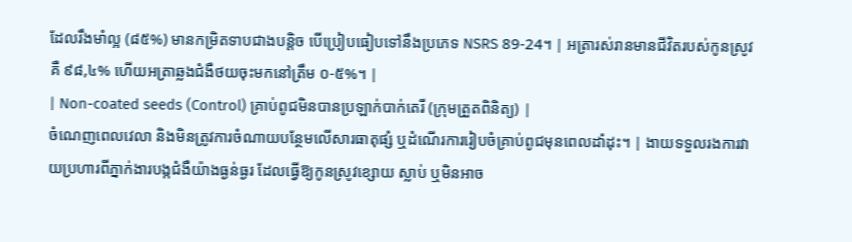ដែលរឹងមាំល្អ (៨៥%) មានកម្រិតទាបជាងបន្តិច បើប្រៀបធៀបទៅនឹងប្រភេទ NSRS 89-24។ | អត្រារស់រានមានជីវិតរបស់កូនស្រូវគឺ ៩៨,៤% ហើយអត្រាឆ្លងជំងឺថយចុះមកនៅត្រឹម ០-៥%។ |
| Non-coated seeds (Control) គ្រាប់ពូជមិនបានប្រឡាក់បាក់តេរី (ក្រុមត្រួតពិនិត្យ) |
ចំណេញពេលវេលា និងមិនត្រូវការចំណាយបន្ថែមលើសារធាតុផ្សំ ឬដំណើរការរៀបចំគ្រាប់ពូជមុនពេលដាំដុះ។ | ងាយទទួលរងការវាយប្រហារពីភ្នាក់ងារបង្កជំងឺយ៉ាងធ្ងន់ធ្ងរ ដែលធ្វើឱ្យកូនស្រូវខ្សោយ ស្លាប់ ឬមិនអាច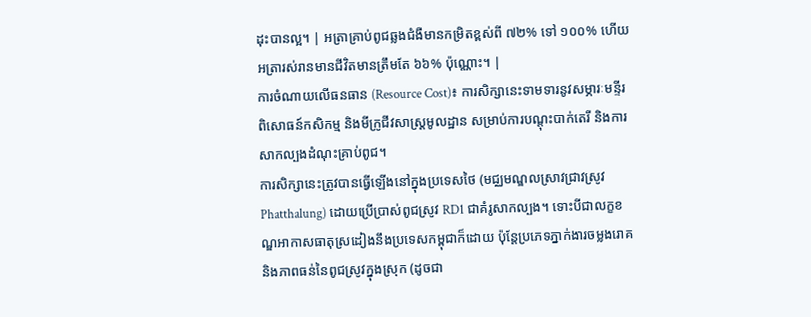ដុះបានល្អ។ | អត្រាគ្រាប់ពូជឆ្លងជំងឺមានកម្រិតខ្ពស់ពី ៧២% ទៅ ១០០% ហើយអត្រារស់រានមានជីវិតមានត្រឹមតែ ៦៦% ប៉ុណ្ណោះ។ |
ការចំណាយលើធនធាន (Resource Cost)៖ ការសិក្សានេះទាមទារនូវសម្ភារៈមន្ទីរពិសោធន៍កសិកម្ម និងមីក្រូជីវសាស្ត្រមូលដ្ឋាន សម្រាប់ការបណ្តុះបាក់តេរី និងការសាកល្បងដំណុះគ្រាប់ពូជ។
ការសិក្សានេះត្រូវបានធ្វើឡើងនៅក្នុងប្រទេសថៃ (មជ្ឈមណ្ឌលស្រាវជ្រាវស្រូវ Phatthalung) ដោយប្រើប្រាស់ពូជស្រូវ RD1 ជាគំរូសាកល្បង។ ទោះបីជាលក្ខខណ្ឌអាកាសធាតុស្រដៀងនឹងប្រទេសកម្ពុជាក៏ដោយ ប៉ុន្តែប្រភេទភ្នាក់ងារចម្លងរោគ និងភាពធន់នៃពូជស្រូវក្នុងស្រុក (ដូចជា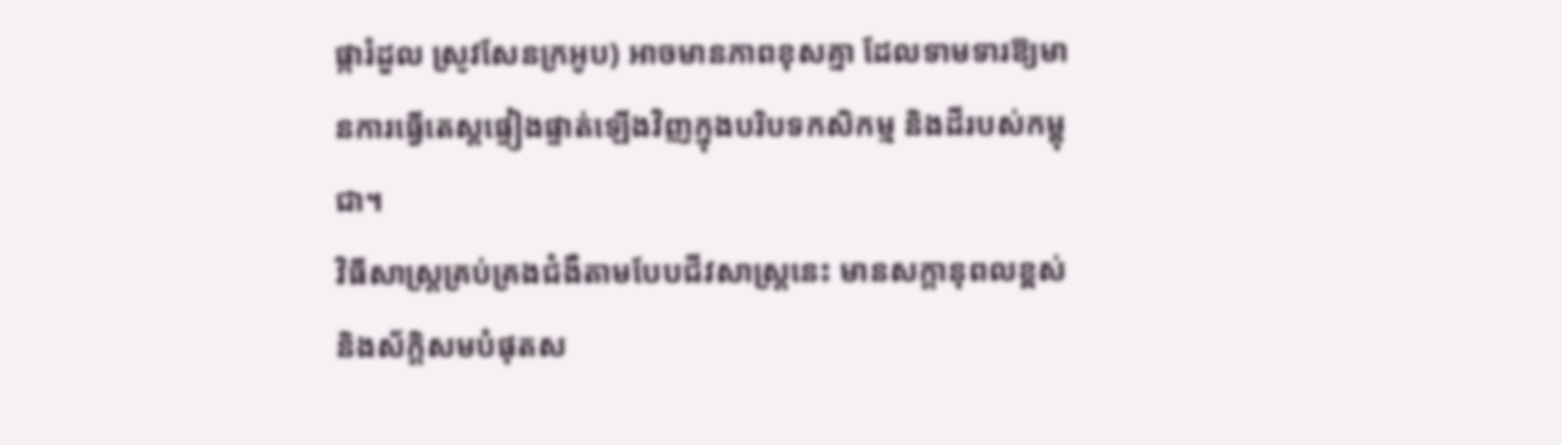ផ្ការំដួល ស្រូវសែនក្រអូប) អាចមានភាពខុសគ្នា ដែលទាមទារឱ្យមានការធ្វើតេស្តផ្ទៀងផ្ទាត់ឡើងវិញក្នុងបរិបទកសិកម្ម និងដីរបស់កម្ពុជា។
វិធីសាស្ត្រគ្រប់គ្រងជំងឺតាមបែបជីវសាស្ត្រនេះ មានសក្តានុពលខ្ពស់ និងស័ក្តិសមបំផុតស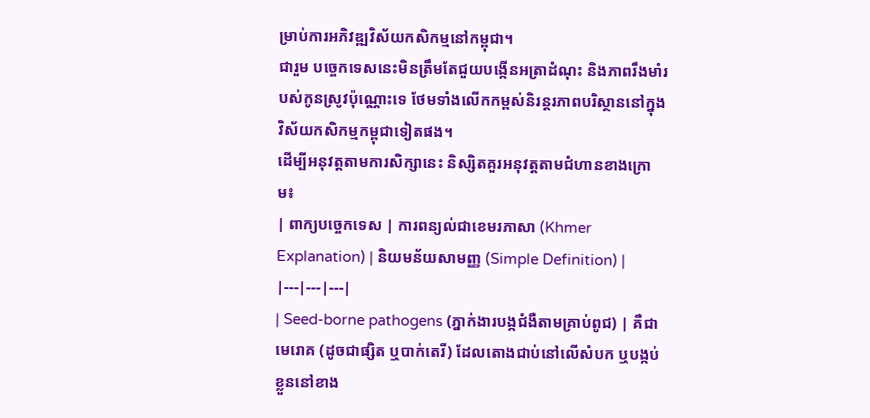ម្រាប់ការអភិវឌ្ឍវិស័យកសិកម្មនៅកម្ពុជា។
ជារួម បច្ចេកទេសនេះមិនត្រឹមតែជួយបង្កើនអត្រាដំណុះ និងភាពរឹងមាំរបស់កូនស្រូវប៉ុណ្ណោះទេ ថែមទាំងលើកកម្ពស់និរន្តរភាពបរិស្ថាននៅក្នុងវិស័យកសិកម្មកម្ពុជាទៀតផង។
ដើម្បីអនុវត្តតាមការសិក្សានេះ និស្សិតគួរអនុវត្តតាមជំហានខាងក្រោម៖
| ពាក្យបច្ចេកទេស | ការពន្យល់ជាខេមរភាសា (Khmer Explanation) | និយមន័យសាមញ្ញ (Simple Definition) |
|---|---|---|
| Seed-borne pathogens (ភ្នាក់ងារបង្កជំងឺតាមគ្រាប់ពូជ) | គឺជាមេរោគ (ដូចជាផ្សិត ឬបាក់តេរី) ដែលតោងជាប់នៅលើសំបក ឬបង្កប់ខ្លួននៅខាង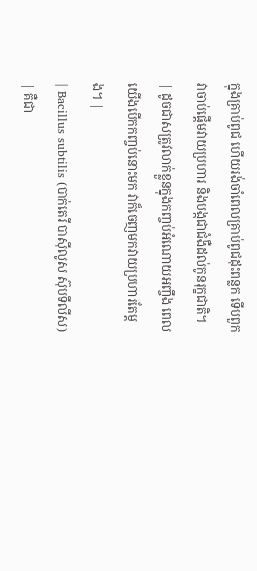ក្នុងគ្រាប់ពូជ ហើយរង់ចាំពេលគ្រាប់ពូជដុះពន្លក ទើបពួកវាចាប់ផ្តើមវាយប្រហារ និងបង្កជាជំងឺដល់កូនរុក្ខជាតិ។ | ដូចជាសត្រូវលាក់ខ្លួនក្នុងកញ្ចប់អំណោយអញ្ចឹង ពេលយើងបើកកញ្ចប់នោះមក វាក៏ចេញមកវាយប្រហារតែម្តង។ |
| Bacillus subtilis (បាក់តេរី បាស៊ីលូស ស៊ុបទីលីស) | គឺជា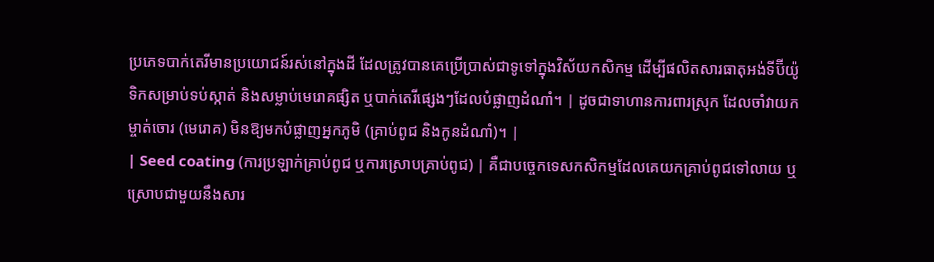ប្រភេទបាក់តេរីមានប្រយោជន៍រស់នៅក្នុងដី ដែលត្រូវបានគេប្រើប្រាស់ជាទូទៅក្នុងវិស័យកសិកម្ម ដើម្បីផលិតសារធាតុអង់ទីប៊ីយ៉ូទិកសម្រាប់ទប់ស្កាត់ និងសម្លាប់មេរោគផ្សិត ឬបាក់តេរីផ្សេងៗដែលបំផ្លាញដំណាំ។ | ដូចជាទាហានការពារស្រុក ដែលចាំវាយកម្ចាត់ចោរ (មេរោគ) មិនឱ្យមកបំផ្លាញអ្នកភូមិ (គ្រាប់ពូជ និងកូនដំណាំ)។ |
| Seed coating (ការប្រឡាក់គ្រាប់ពូជ ឬការស្រោបគ្រាប់ពូជ) | គឺជាបច្ចេកទេសកសិកម្មដែលគេយកគ្រាប់ពូជទៅលាយ ឬស្រោបជាមួយនឹងសារ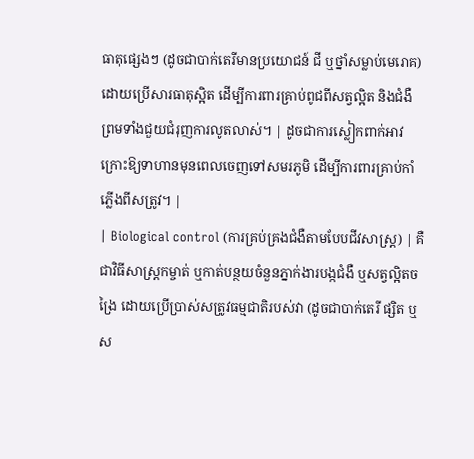ធាតុផ្សេងៗ (ដូចជាបាក់តេរីមានប្រយោជន៍ ជី ឬថ្នាំសម្លាប់មេរោគ) ដោយប្រើសារធាតុស្អិត ដើម្បីការពារគ្រាប់ពូជពីសត្វល្អិត និងជំងឺ ព្រមទាំងជួយជំរុញការលូតលាស់។ | ដូចជាការស្លៀកពាក់អាវក្រោះឱ្យទាហានមុនពេលចេញទៅសមរភូមិ ដើម្បីការពារគ្រាប់កាំភ្លើងពីសត្រូវ។ |
| Biological control (ការគ្រប់គ្រងជំងឺតាមបែបជីវសាស្ត្រ) | គឺជាវិធីសាស្ត្រកម្ចាត់ ឬកាត់បន្ថយចំនួនភ្នាក់ងារបង្កជំងឺ ឬសត្វល្អិតចង្រៃ ដោយប្រើប្រាស់សត្រូវធម្មជាតិរបស់វា (ដូចជាបាក់តេរី ផ្សិត ឬស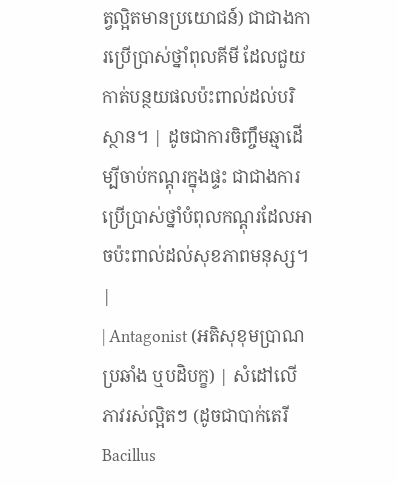ត្វល្អិតមានប្រយោជន៍) ជាជាងការប្រើប្រាស់ថ្នាំពុលគីមី ដែលជួយកាត់បន្ថយផលប៉ះពាល់ដល់បរិស្ថាន។ | ដូចជាការចិញ្ចឹមឆ្មាដើម្បីចាប់កណ្តុរក្នុងផ្ទះ ជាជាងការប្រើប្រាស់ថ្នាំបំពុលកណ្តុរដែលអាចប៉ះពាល់ដល់សុខភាពមនុស្ស។ |
| Antagonist (អតិសុខុមប្រាណប្រឆាំង ឬបដិបក្ខ) | សំដៅលើភាវរស់ល្អិតៗ (ដូចជាបាក់តេរី Bacillus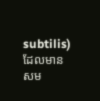subtilis) ដែលមានសម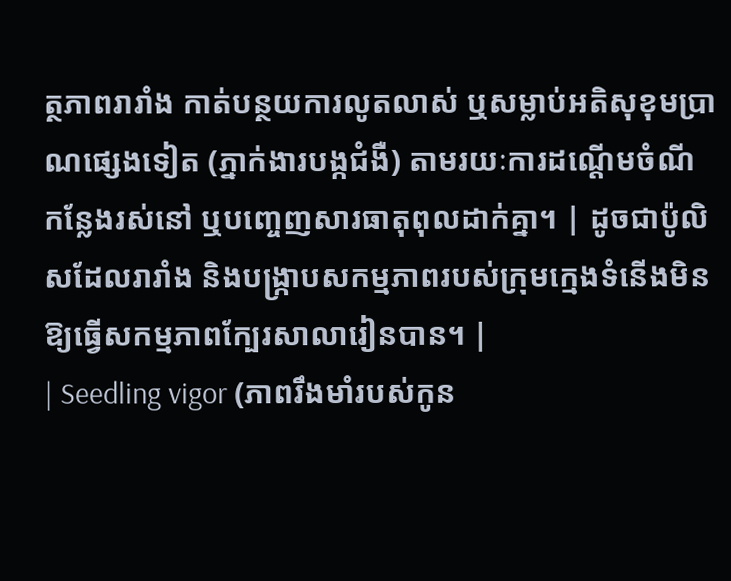ត្ថភាពរារាំង កាត់បន្ថយការលូតលាស់ ឬសម្លាប់អតិសុខុមប្រាណផ្សេងទៀត (ភ្នាក់ងារបង្កជំងឺ) តាមរយៈការដណ្តើមចំណី កន្លែងរស់នៅ ឬបញ្ចេញសារធាតុពុលដាក់គ្នា។ | ដូចជាប៉ូលិសដែលរារាំង និងបង្រ្កាបសកម្មភាពរបស់ក្រុមក្មេងទំនើងមិនឱ្យធ្វើសកម្មភាពក្បែរសាលារៀនបាន។ |
| Seedling vigor (ភាពរឹងមាំរបស់កូន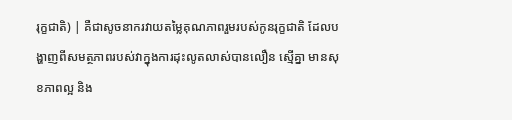រុក្ខជាតិ) | គឺជាសូចនាករវាយតម្លៃគុណភាពរួមរបស់កូនរុក្ខជាតិ ដែលបង្ហាញពីសមត្ថភាពរបស់វាក្នុងការដុះលូតលាស់បានលឿន ស្មើគ្នា មានសុខភាពល្អ និង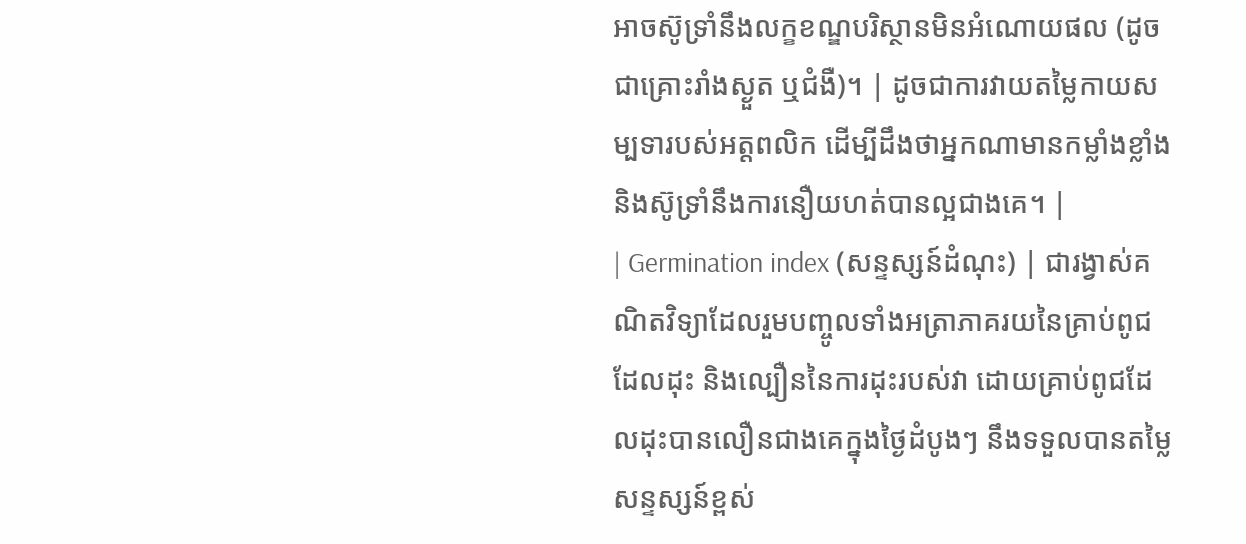អាចស៊ូទ្រាំនឹងលក្ខខណ្ឌបរិស្ថានមិនអំណោយផល (ដូចជាគ្រោះរាំងស្ងួត ឬជំងឺ)។ | ដូចជាការវាយតម្លៃកាយសម្បទារបស់អត្តពលិក ដើម្បីដឹងថាអ្នកណាមានកម្លាំងខ្លាំង និងស៊ូទ្រាំនឹងការនឿយហត់បានល្អជាងគេ។ |
| Germination index (សន្ទស្សន៍ដំណុះ) | ជារង្វាស់គណិតវិទ្យាដែលរួមបញ្ចូលទាំងអត្រាភាគរយនៃគ្រាប់ពូជដែលដុះ និងល្បឿននៃការដុះរបស់វា ដោយគ្រាប់ពូជដែលដុះបានលឿនជាងគេក្នុងថ្ងៃដំបូងៗ នឹងទទួលបានតម្លៃសន្ទស្សន៍ខ្ពស់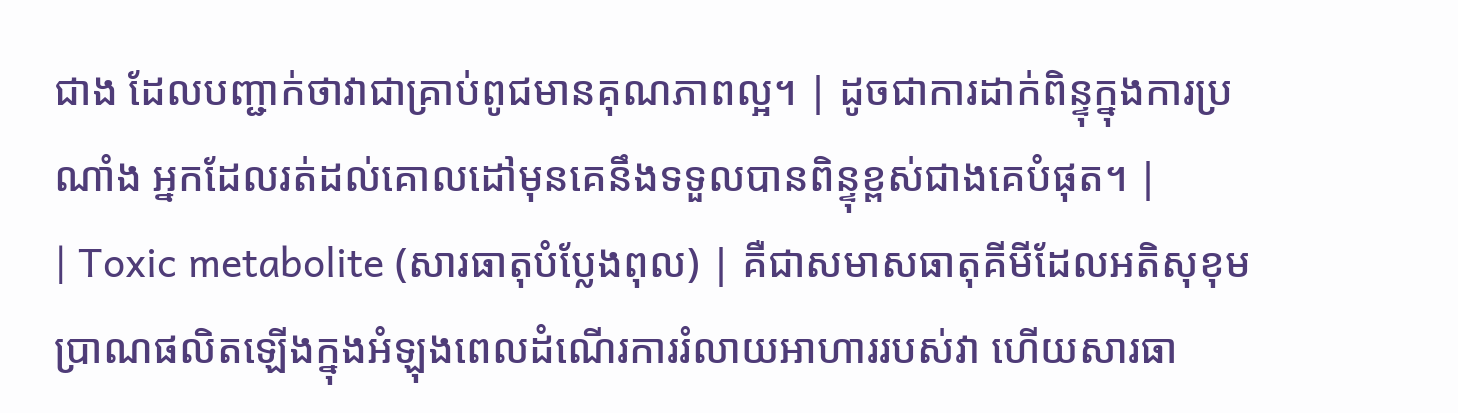ជាង ដែលបញ្ជាក់ថាវាជាគ្រាប់ពូជមានគុណភាពល្អ។ | ដូចជាការដាក់ពិន្ទុក្នុងការប្រណាំង អ្នកដែលរត់ដល់គោលដៅមុនគេនឹងទទួលបានពិន្ទុខ្ពស់ជាងគេបំផុត។ |
| Toxic metabolite (សារធាតុបំប្លែងពុល) | គឺជាសមាសធាតុគីមីដែលអតិសុខុមប្រាណផលិតឡើងក្នុងអំឡុងពេលដំណើរការរំលាយអាហាររបស់វា ហើយសារធា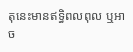តុនេះមានឥទ្ធិពលពុល ឬអាច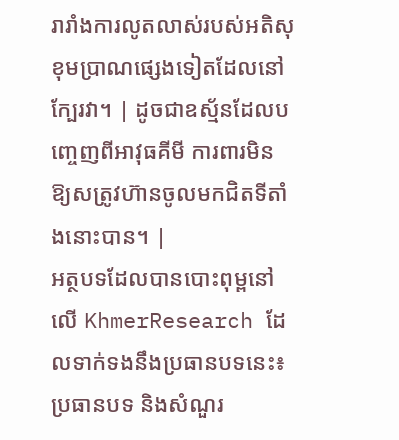រារាំងការលូតលាស់របស់អតិសុខុមប្រាណផ្សេងទៀតដែលនៅក្បែរវា។ | ដូចជាឧស្ម័នដែលបញ្ចេញពីអាវុធគីមី ការពារមិនឱ្យសត្រូវហ៊ានចូលមកជិតទីតាំងនោះបាន។ |
អត្ថបទដែលបានបោះពុម្ពនៅលើ KhmerResearch ដែលទាក់ទងនឹងប្រធានបទនេះ៖
ប្រធានបទ និងសំណួរ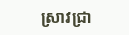ស្រាវជ្រា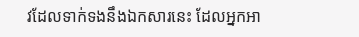វដែលទាក់ទងនឹងឯកសារនេះ ដែលអ្នកអា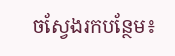ចស្វែងរកបន្ថែម៖